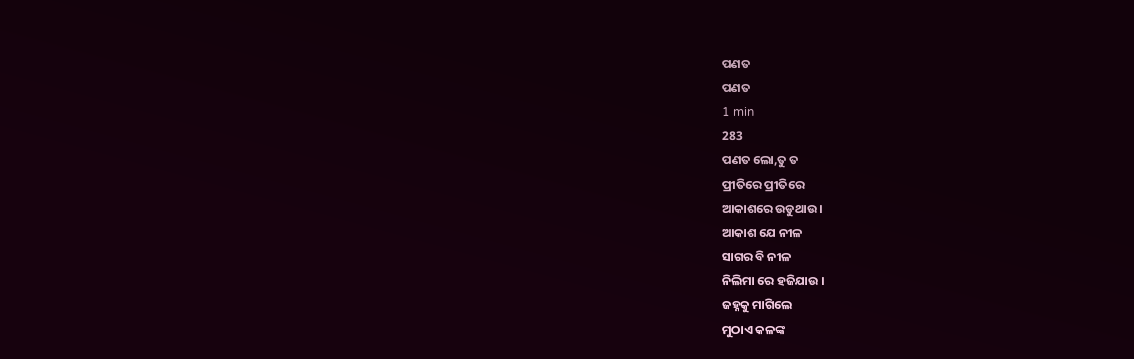ପଣତ
ପଣତ
1 min
283
ପଣତ ଲୋ,ତୁ ତ
ପ୍ରୀତିରେ ପ୍ରୀତିରେ
ଆକାଶରେ ଉଡୁଥାଉ ।
ଆକାଶ ଯେ ନୀଳ
ସାଗର ବି ନୀଳ
ନିଲିମା ରେ ହଜିଯାଉ ।
ଜହ୍ନକୁ ମାଗିଲେ
ମୁଠାଏ କଳଙ୍କ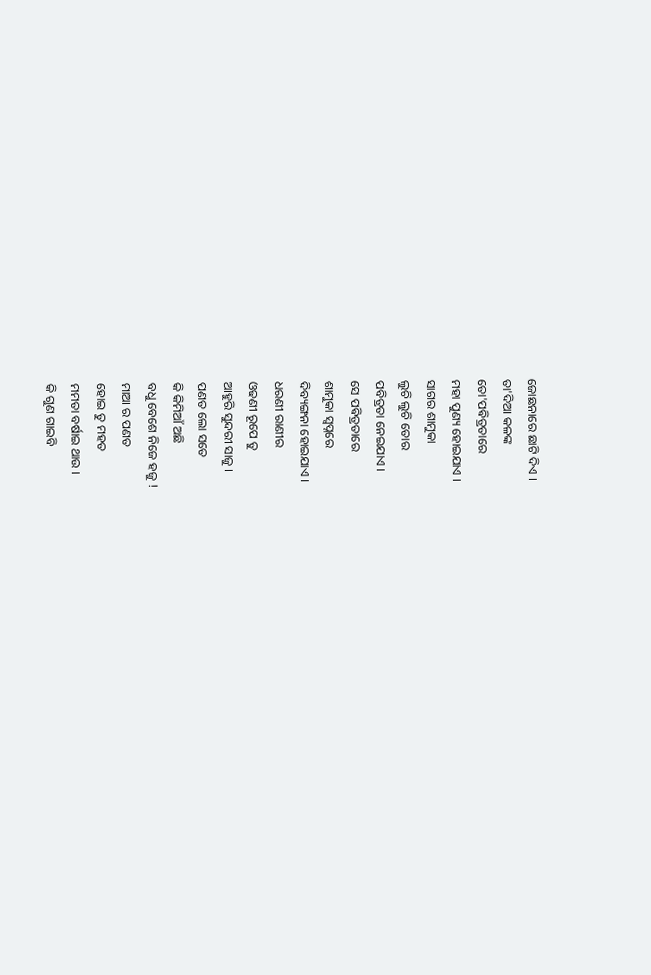ଜୋଛନାରେ ଛାଟି ଦିଏ ।
ତା'ଦିଆ କଳଙ୍କ
ତୋ'ପଵିତ୍ରତାରେ
ମହା ପୁଣ୍ୟ ହୋଇଯାଏ ।
ସାଗର ଶାମୁକା
ଲୁଚି ଲୁଚି ତୋର
ପବିତ୍ରତା ନେଇଯାଏ ।
ସେ ପଵିତ୍ରତାରେ
ଶାମୁକା ସ୍ୱପ୍ନରେ
ଦିବ୍ୟଙ୍ଗନା ହୋଇଯାଏ ।
ଧରଣୀ ରାଣୀର
ଓଢଣୀ ରୂପେ ତୁ
ଆହୁରି ସୁନ୍ଦରୀ ସାଜୁ ।
ପଣତ ଲୋ ସତେ
କି କିମିଆଁ ଅଛି
ବଧୁ ବେଶେ ନିଜେ ହଜୁ !
ମାଆ ର ପଣତ
ହୋଇ ତୁ ମହତ
ମମତା ବର୍ଷାଇ ଥାଉ ।
କି ଗୁଣ ଗାଇବି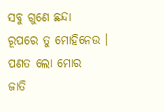ସବୁ ଗୁଣେ ଛନ୍ଦା
ରୂପରେ ତୁ ମୋହିନେଉ ।
ପଣତ ଲୋ ମୋର
ଜାତି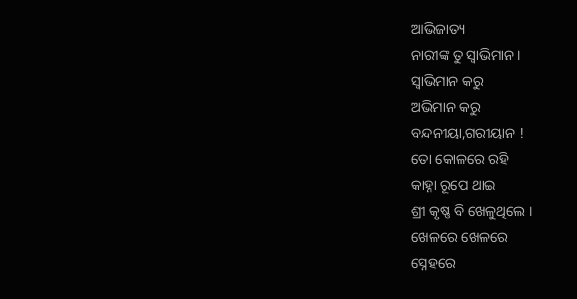ଆଭିଜାତ୍ୟ
ନାରୀଙ୍କ ତୁ ସ୍ୱାଭିମାନ ।
ସ୍ୱାଭିମାନ କରୁ
ଅଭିମାନ କରୁ
ବନ୍ଦନୀୟା,ଗରୀୟାନ !
ତୋ କୋଳରେ ରହି
କାହ୍ନା ରୂପେ ଥାଇ
ଶ୍ରୀ କୃଷ୍ଣ ବି ଖେଳୁଥିଲେ ।
ଖେଳରେ ଖେଳରେ
ସ୍ନେହରେ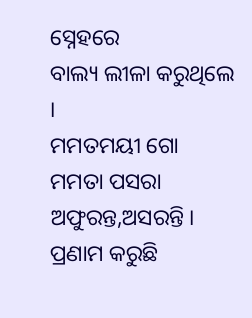ସ୍ନେହରେ
ବାଲ୍ୟ ଲୀଳା କରୁଥିଲେ ।
ମମତମୟୀ ଗୋ
ମମତା ପସରା
ଅଫୁରନ୍ତ,ଅସରନ୍ତି ।
ପ୍ରଣାମ କରୁଛି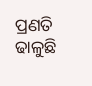ପ୍ରଣତି ଢାଳୁଛି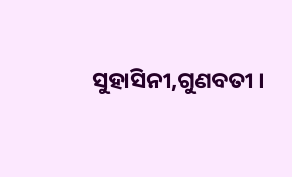ସୁହାସିନୀ,ଗୁଣବତୀ ।